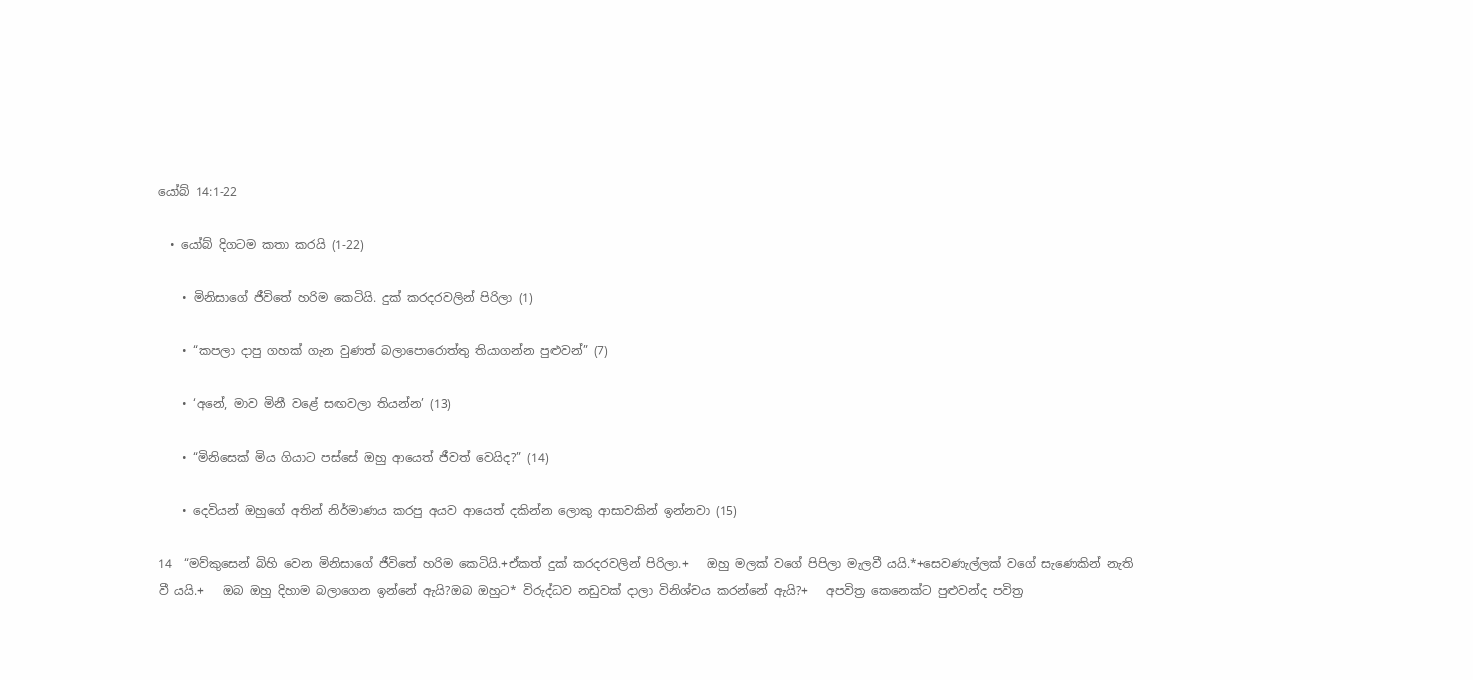යෝබ් 14:1-22

  • යෝබ් දිගටම කතා කරයි (1-22)

    • මිනිසාගේ ජීවිතේ හරිම කෙටියි. දුක් කරදරවලින් පිරිලා (1)

    • “කපලා දාපු ගහක් ගැන වුණත් බලාපොරොත්තු තියාගන්න පුළුවන්” (7)

    • ‘අනේ, මාව මිනී වළේ සඟවලා තියන්න’ (13)

    • “මිනිසෙක් මිය ගියාට පස්සේ ඔහු ආයෙත් ජීවත් වෙයිද?” (14)

    • දෙවියන් ඔහුගේ අතින් නිර්මාණය කරපු අයව ආයෙත් දකින්න ලොකු ආසාවකින් ඉන්නවා (15)

14  “මව්කුසෙන් බිහි වෙන මිනිසාගේ ජීවිතේ හරිම කෙටියි.+ඒකත් දුක් කරදරවලින් පිරිලා.+   ඔහු මලක් වගේ පිපිලා මැලවී යයි.*+සෙවණැල්ලක් වගේ සැණෙකින් නැති වී යයි.+   ඔබ ඔහු දිහාම බලාගෙන ඉන්නේ ඇයි?ඔබ ඔහුට* විරුද්ධව නඩුවක් දාලා විනිශ්චය කරන්නේ ඇයි?+   අපවිත්‍ර කෙනෙක්ට පුළුවන්ද පවිත්‍ර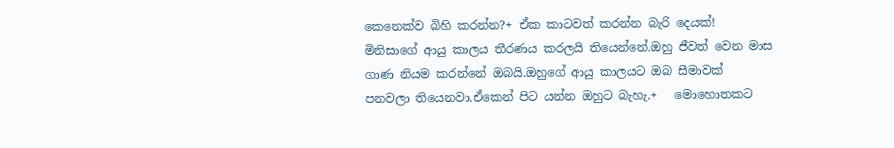කෙනෙක්ව බිහි කරන්න?+ ඒක කාටවත් කරන්න බැරි දෙයක්!   මිනිසාගේ ආයු කාලය තීරණය කරලයි තියෙන්නේ.ඔහු ජීවත් වෙන මාස ගාණ නියම කරන්නේ ඔබයි.ඔහුගේ ආයු කාලයට ඔබ සීමාවක් පනවලා තියෙනවා.ඒකෙන් පිට යන්න ඔහුට බැහැ.+   මොහොතකට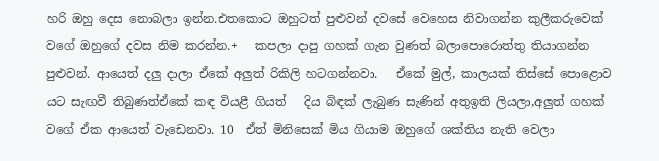හරි ඔහු දෙස නොබලා ඉන්න.එතකොට ඔහුටත් පුළුවන් දවසේ වෙහෙස නිවාගන්න කුලීකරුවෙක් වගේ ඔහුගේ දවස නිම කරන්න.+   කපලා දාපු ගහක් ගැන වුණත් බලාපොරොත්තු තියාගන්න පුළුවන්. ආයෙත් දලු දාලා ඒකේ අලුත් රිකිලි හටගන්නවා.   ඒකේ මුල්, කාලයක් තිස්සේ පොළොව යට සැඟවී තිබුණත්ඒකේ කඳ වියළී ගියත්   දිය බිඳක් ලැබුණ සැණින් අතුඉති ලියලා,අලුත් ගහක් වගේ ඒක ආයෙත් වැඩෙනවා. 10  ඒත් මිනිසෙක් මිය ගියාම ඔහුගේ ශක්තිය නැති වෙලා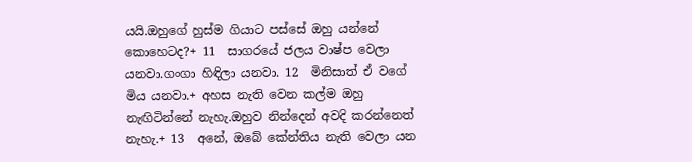යයි.ඔහුගේ හුස්ම ගියාට පස්සේ ඔහු යන්නේ කොහෙටද?+ 11  සාගරයේ ජලය වාෂ්ප වෙලා යනවා.ගංගා හිඳිලා යනවා. 12  මිනිසාත් ඒ වගේ මිය යනවා.+ අහස නැති වෙන කල්ම ඔහු නැඟිටින්නේ නැහැ.ඔහුව නින්දෙන් අවදි කරන්නෙත් නැහැ.+ 13  අනේ, ඔබේ කේන්තිය නැති වෙලා යන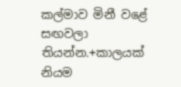කල්මාව මිනී වළේ සඟවලා තියන්න.+කාලයක් නියම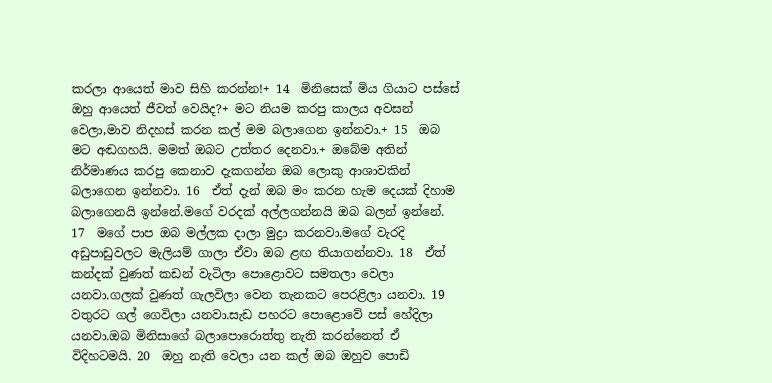කරලා ආයෙත් මාව සිහි කරන්න!+ 14  මිනිසෙක් මිය ගියාට පස්සේ ඔහු ආයෙත් ජීවත් වෙයිද?+ මට නියම කරපු කාලය අවසන් වෙලා,මාව නිදහස් කරන කල් මම බලාගෙන ඉන්නවා.+ 15  ඔබ මට අඬගහයි. මමත් ඔබට උත්තර දෙනවා.+ ඔබේම අතින් නිර්මාණය කරපු කෙනාව දැකගන්න ඔබ ලොකු ආශාවකින් බලාගෙන ඉන්නවා. 16  ඒත් දැන් ඔබ මං කරන හැම දෙයක් දිහාම බලාගෙනයි ඉන්නේ.මගේ වරදක් අල්ලගන්නයි ඔබ බලන් ඉන්නේ. 17  මගේ පාප ඔබ මල්ලක දාලා මුද්‍රා කරනවා.මගේ වැරදි අඩුපාඩුවලට මැලියම් ගාලා ඒවා ඔබ ළඟ තියාගන්නවා. 18  ඒත් කන්දක් වුණත් කඩන් වැටිලා පොළොවට සමතලා වෙලා යනවා.ගලක් වුණත් ගැලවිලා වෙන තැනකට පෙරළිලා යනවා. 19  වතුරට ගල් ගෙවිලා යනවා.සැඩ පහරට පොළොවේ පස් හේදිලා යනවා.ඔබ මිනිසාගේ බලාපොරොත්තු නැති කරන්නෙත් ඒ විදිහටමයි. 20  ඔහු නැති වෙලා යන කල් ඔබ ඔහුව පොඩි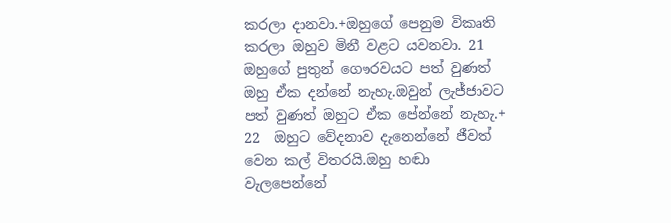කරලා දානවා.+ඔහුගේ පෙනුම විකෘති කරලා ඔහුව මිනී වළට යවනවා. 21  ඔහුගේ පුතුන් ගෞරවයට පත් වුණත් ඔහු ඒක දන්නේ නැහැ.ඔවුන් ලැජ්ජාවට පත් වුණත් ඔහුට ඒක පේන්නේ නැහැ.+ 22  ඔහුට වේදනාව දැනෙන්නේ ජීවත් වෙන කල් විතරයි.ඔහු හඬා වැලපෙන්නේ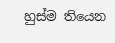හුස්ම තියෙන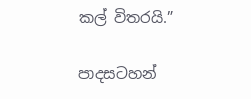කල් විතරයි.”

පාදසටහන්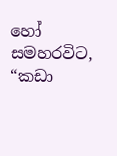හෝ සමහරවිට, “කඩා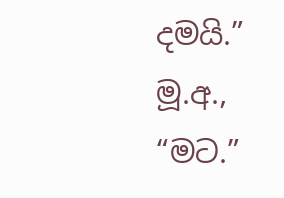දමයි.”
මූ.අ., “මට.”